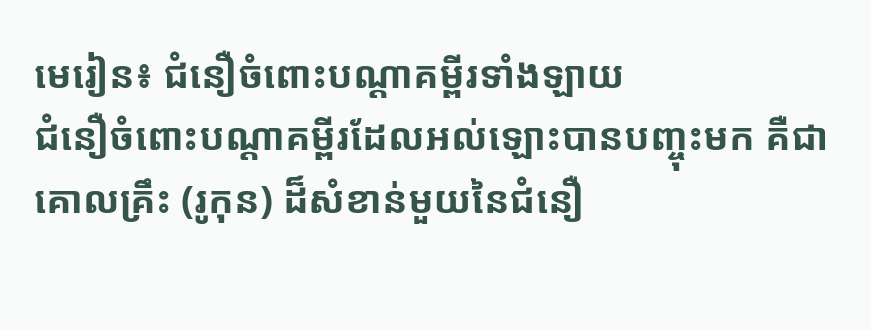មេរៀន៖ ជំនឿចំពោះបណ្តាគម្ពីរទាំងឡាយ
ជំនឿចំពោះបណ្តាគម្ពីរដែលអល់ឡោះបានបញ្ចុះមក គឺជាគោលគ្រឹះ (រូកុន) ដ៏សំខាន់មួយនៃជំនឿ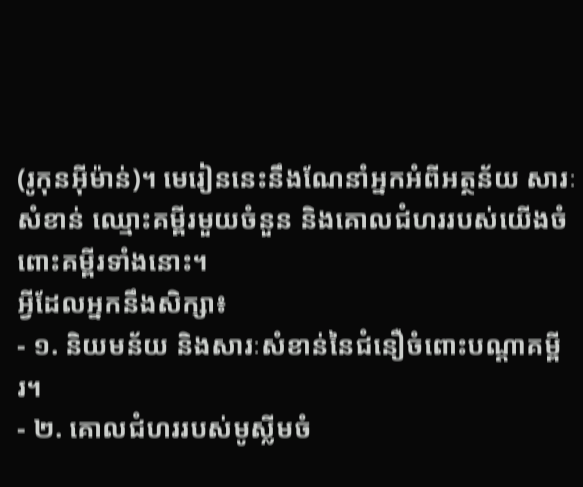(រូកុនអ៊ីម៉ាន់)។ មេរៀននេះនឹងណែនាំអ្នកអំពីអត្ថន័យ សារៈសំខាន់ ឈ្មោះគម្ពីរមួយចំនួន និងគោលជំហររបស់យើងចំពោះគម្ពីរទាំងនោះ។
អ្វីដែលអ្នកនឹងសិក្សា៖
- ១. និយមន័យ និងសារៈសំខាន់នៃជំនឿចំពោះបណ្តាគម្ពីរ។
- ២. គោលជំហររបស់មូស្លីមចំ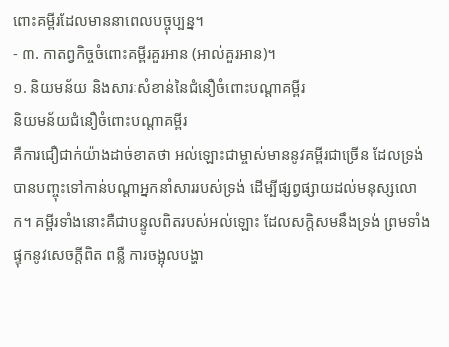ពោះគម្ពីរដែលមាននាពេលបច្ចុប្បន្ន។
- ៣. កាតព្វកិច្ចចំពោះគម្ពីរគួរអាន (អាល់គួរអាន)។
១. និយមន័យ និងសារៈសំខាន់នៃជំនឿចំពោះបណ្តាគម្ពីរ
និយមន័យជំនឿចំពោះបណ្តាគម្ពីរ
គឺការជឿជាក់យ៉ាងដាច់ខាតថា អល់ឡោះជាម្ចាស់មាននូវគម្ពីរជាច្រើន ដែលទ្រង់បានបញ្ចុះទៅកាន់បណ្តាអ្នកនាំសាររបស់ទ្រង់ ដើម្បីផ្សព្វផ្សាយដល់មនុស្សលោក។ គម្ពីរទាំងនោះគឺជាបន្ទូលពិតរបស់អល់ឡោះ ដែលសក្តិសមនឹងទ្រង់ ព្រមទាំងផ្ទុកនូវសេចក្តីពិត ពន្លឺ ការចង្អុលបង្ហា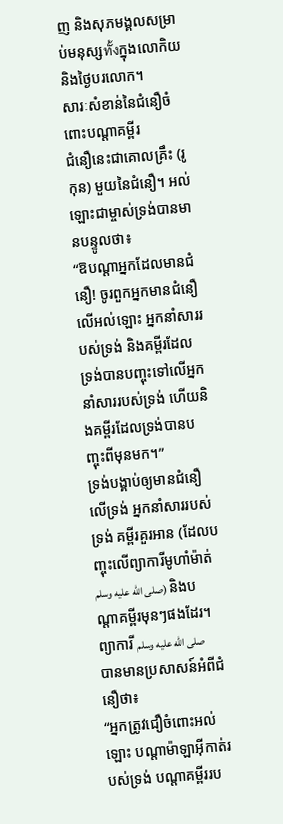ញ និងសុភមង្គលសម្រាប់មនុស្សทั้งក្នុងលោកិយ និងថ្ងៃបរលោក។
សារៈសំខាន់នៃជំនឿចំពោះបណ្តាគម្ពីរ
ជំនឿនេះជាគោលគ្រឹះ (រូកុន) មួយនៃជំនឿ។ អល់ឡោះជាម្ចាស់ទ្រង់បានមានបន្ទូលថា៖
“ឱបណ្ដាអ្នកដែលមានជំនឿ! ចូរពួកអ្នកមានជំនឿលើអល់ឡោះ អ្នកនាំសាររបស់ទ្រង់ និងគម្ពីរដែលទ្រង់បានបញ្ចុះទៅលើអ្នកនាំសាររបស់ទ្រង់ ហើយនិងគម្ពីរដែលទ្រង់បានបញ្ចុះពីមុនមក។”
ទ្រង់បង្គាប់ឲ្យមានជំនឿលើទ្រង់ អ្នកនាំសាររបស់ទ្រង់ គម្ពីរគួរអាន (ដែលបញ្ចុះលើព្យាការីមូហាំម៉ាត់ صلى الله عليه وسلم) និងបណ្តាគម្ពីរមុនៗផងដែរ។
ព្យាការី صلى الله عليه وسلم បានមានប្រសាសន៍អំពីជំនឿថា៖
“អ្នកត្រូវជឿចំពោះអល់ឡោះ បណ្តាម៉ាឡាអ៊ីកាត់របស់ទ្រង់ បណ្តាគម្ពីររប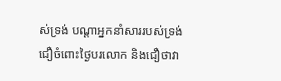ស់ទ្រង់ បណ្តាអ្នកនាំសាររបស់ទ្រង់ ជឿចំពោះថ្ងៃបរលោក និងជឿថាវា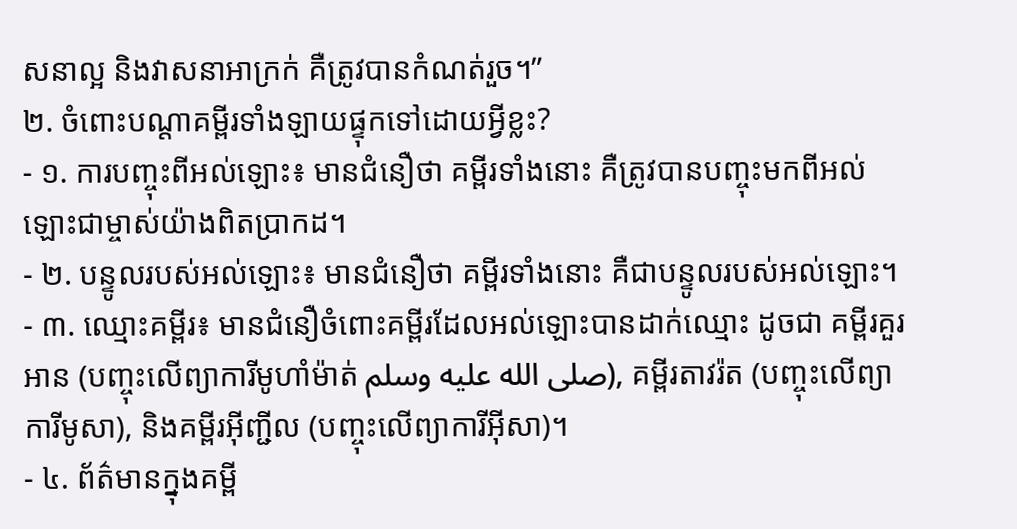សនាល្អ និងវាសនាអាក្រក់ គឺត្រូវបានកំណត់រួច។”
២. ចំពោះបណ្តាគម្ពីរទាំងឡាយផ្ទុកទៅដោយអ្វីខ្លះ?
- ១. ការបញ្ចុះពីអល់ឡោះ៖ មានជំនឿថា គម្ពីរទាំងនោះ គឺត្រូវបានបញ្ចុះមកពីអល់ឡោះជាម្ចាស់យ៉ាងពិតប្រាកដ។
- ២. បន្ទូលរបស់អល់ឡោះ៖ មានជំនឿថា គម្ពីរទាំងនោះ គឺជាបន្ទូលរបស់អល់ឡោះ។
- ៣. ឈ្មោះគម្ពីរ៖ មានជំនឿចំពោះគម្ពីរដែលអល់ឡោះបានដាក់ឈ្មោះ ដូចជា គម្ពីរគួរអាន (បញ្ចុះលើព្យាការីមូហាំម៉ាត់ صلى الله عليه وسلم), គម្ពីរតាវរ៉ត (បញ្ចុះលើព្យាការីមូសា), និងគម្ពីរអ៊ីញ្ជីល (បញ្ចុះលើព្យាការីអ៊ីសា)។
- ៤. ព័ត៌មានក្នុងគម្ពី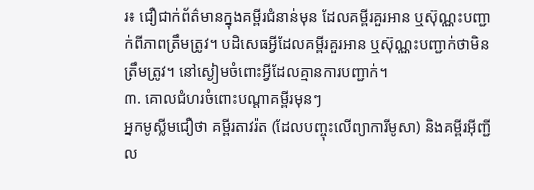រ៖ ជឿជាក់ព័ត៌មានក្នុងគម្ពីរជំនាន់មុន ដែលគម្ពីរគួរអាន ឬស៊ុណ្ណះបញ្ជាក់ពីភាពត្រឹមត្រូវ។ បដិសេធអ្វីដែលគម្ពីរគួរអាន ឬស៊ុណ្ណះបញ្ជាក់ថាមិនត្រឹមត្រូវ។ នៅស្ងៀមចំពោះអ្វីដែលគ្មានការបញ្ជាក់។
៣. គោលជំហរចំពោះបណ្តាគម្ពីរមុនៗ
អ្នកមូស្លីមជឿថា គម្ពីរតាវរ៉ត (ដែលបញ្ចុះលើព្យាការីមូសា) និងគម្ពីរអ៊ីញ្ជីល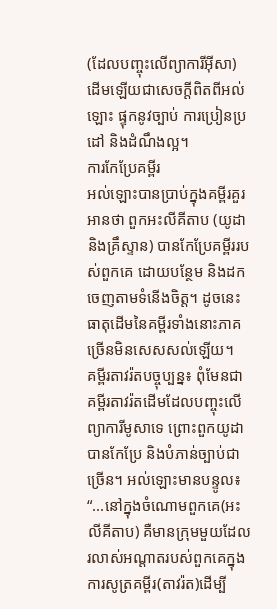(ដែលបញ្ចុះលើព្យាការីអ៊ីសា) ដើមឡើយជាសេចក្តីពិតពីអល់ឡោះ ផ្ទុកនូវច្បាប់ ការប្រៀនប្រដៅ និងដំណឹងល្អ។
ការកែប្រែគម្ពីរ
អល់ឡោះបានប្រាប់ក្នុងគម្ពីរគួរអានថា ពួកអះលីគីតាប (យូដា និងគ្រឹស្ទាន) បានកែប្រែគម្ពីររបស់ពួកគេ ដោយបន្ថែម និងដកចេញតាមទំនើងចិត្ត។ ដូចនេះ ធាតុដើមនៃគម្ពីរទាំងនោះភាគច្រើនមិនសេសសល់ឡើយ។
គម្ពីរតាវរ៉តបច្ចុប្បន្ន៖ ពុំមែនជាគម្ពីរតាវរ៉តដើមដែលបញ្ចុះលើព្យាការីមូសាទេ ព្រោះពួកយូដាបានកែប្រែ និងបំភាន់ច្បាប់ជាច្រើន។ អល់ឡោះមានបន្ទូល៖
“...នៅក្នុងចំណោមពួកគេ(អះលីគីតាប) គឺមានក្រុមមួយដែលរលាស់អណ្ដាតរបស់ពួកគេក្នុងការសូត្រគម្ពីរ(តាវរ៉ត)ដើម្បី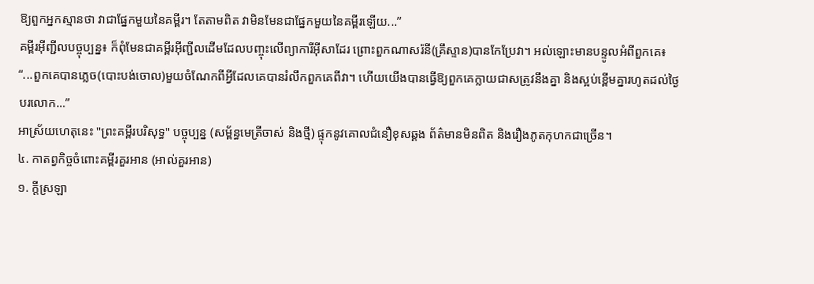ឱ្យពួកអ្នកស្មានថា វាជាផ្នែកមួយនៃគម្ពីរ។ តែតាមពិត វាមិនមែនជាផ្នែកមួយនៃគម្ពីរឡើយ...”
គម្ពីរអ៊ីញ្ជីលបច្ចុប្បន្ន៖ ក៏ពុំមែនជាគម្ពីរអ៊ីញ្ជីលដើមដែលបញ្ចុះលើព្យាការីអ៊ីសាដែរ ព្រោះពួកណាសរ៉នី(គ្រឹស្ទាន)បានកែប្រែវា។ អល់ឡោះមានបន្ទូលអំពីពួកគេ៖
“...ពួកគេបានភេ្លច(បោះបង់ចោល)មួយចំណែកពីអ្វីដែលគេបានរំលឹកពួកគេពីវា។ ហើយយើងបានធ្វើឱ្យពួកគេក្លាយជាសត្រូវនឹងគ្នា និងស្អប់ខ្ពើមគ្នារហូតដល់ថ្ងៃបរលោក...”
អាស្រ័យហេតុនេះ "ព្រះគម្ពីរបរិសុទ្ធ" បច្ចុប្បន្ន (សម្ព័ន្ធមេត្រីចាស់ និងថ្មី) ផ្ទុកនូវគោលជំនឿខុសឆ្គង ព័ត៌មានមិនពិត និងរឿងភូតកុហកជាច្រើន។
៤. កាតព្វកិច្ចចំពោះគម្ពីរគួរអាន (អាល់គួរអាន)
១. ក្តីស្រឡា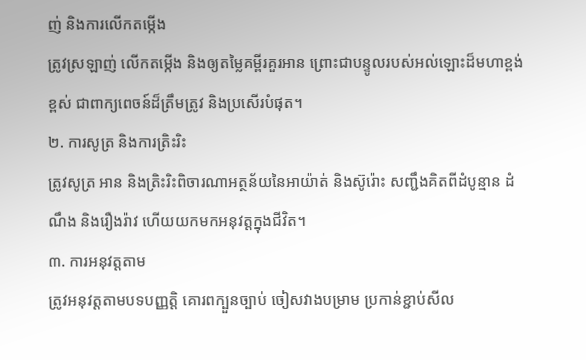ញ់ និងការលើកតម្កើង
ត្រូវស្រឡាញ់ លើកតម្កើង និងឲ្យតម្លៃគម្ពីរគួរអាន ព្រោះជាបន្ទូលរបស់អល់ឡោះដ៏មហាខ្ពង់ខ្ពស់ ជាពាក្យពេចន៍ដ៏ត្រឹមត្រូវ និងប្រសើរបំផុត។
២. ការសូត្រ និងការត្រិះរិះ
ត្រូវសូត្រ អាន និងត្រិះរិះពិចារណាអត្ថន័យនៃអាយ៉ាត់ និងស៊ូរ៉ោះ សញ្ជឹងគិតពីដំបូន្មាន ដំណឹង និងរឿងរ៉ាវ ហើយយកមកអនុវត្តក្នុងជីវិត។
៣. ការអនុវត្តតាម
ត្រូវអនុវត្តតាមបទបញ្ញត្តិ គោរពក្បួនច្បាប់ ចៀសវាងបម្រាម ប្រកាន់ខ្ជាប់សីល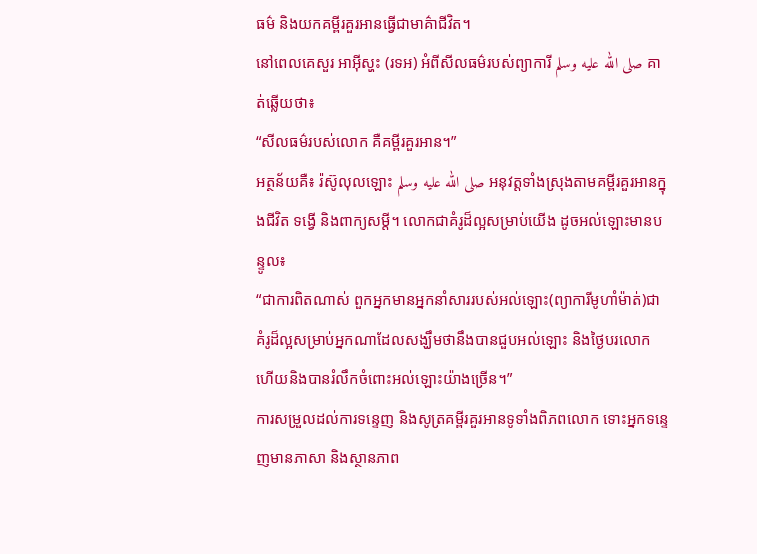ធម៌ និងយកគម្ពីរគួរអានធ្វើជាមាគ៌ាជីវិត។
នៅពេលគេសួរ អាអ៊ីស្ហះ (រទអ) អំពីសីលធម៌របស់ព្យាការី صلى الله عليه وسلم គាត់ឆ្លើយថា៖
“សីលធម៌របស់លោក គឺគម្ពីរគួរអាន។”
អត្ថន័យគឺ៖ រ៉ស៊ូលុលឡោះ صلى الله عليه وسلم អនុវត្តទាំងស្រុងតាមគម្ពីរគួរអានក្នុងជីវិត ទង្វើ និងពាក្យសម្តី។ លោកជាគំរូដ៏ល្អសម្រាប់យើង ដូចអល់ឡោះមានបន្ទូល៖
“ជាការពិតណាស់ ពួកអ្នកមានអ្នកនាំសាររបស់អល់ឡោះ(ព្យាការីមូហាំម៉ាត់)ជាគំរូដ៏ល្អសម្រាប់អ្នកណាដែលសង្ឃឹមថានឹងបានជួបអល់ឡោះ និងថ្ងៃបរលោក ហើយនិងបានរំលឹកចំពោះអល់ឡោះយ៉ាងច្រើន។”
ការសម្រួលដល់ការទន្ទេញ និងសូត្រគម្ពីរគួរអានទូទាំងពិភពលោក ទោះអ្នកទន្ទេញមានភាសា និងស្ថានភាព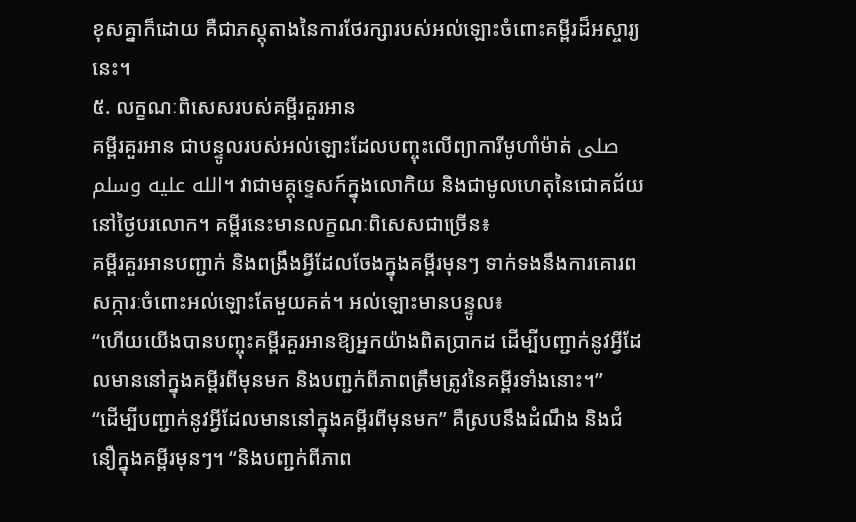ខុសគ្នាក៏ដោយ គឺជាភស្តុតាងនៃការថែរក្សារបស់អល់ឡោះចំពោះគម្ពីរដ៏អស្ចារ្យនេះ។
៥. លក្ខណៈពិសេសរបស់គម្ពីរគួរអាន
គម្ពីរគួរអាន ជាបន្ទូលរបស់អល់ឡោះដែលបញ្ចុះលើព្យាការីមូហាំម៉ាត់ صلى الله عليه وسلم។ វាជាមគ្គុទ្ទេសក៍ក្នុងលោកិយ និងជាមូលហេតុនៃជោគជ័យនៅថ្ងៃបរលោក។ គម្ពីរនេះមានលក្ខណៈពិសេសជាច្រើន៖
គម្ពីរគួរអានបញ្ជាក់ និងពង្រឹងអ្វីដែលចែងក្នុងគម្ពីរមុនៗ ទាក់ទងនឹងការគោរពសក្ការៈចំពោះអល់ឡោះតែមួយគត់។ អល់ឡោះមានបន្ទូល៖
“ហើយយើងបានបញ្ចុះគម្ពីរគួរអានឱ្យអ្នកយ៉ាងពិតប្រាកដ ដើម្បីបញ្ជាក់នូវអ្វីដែលមាននៅក្នុងគម្ពីរពីមុនមក និងបពា្ជក់ពីភាពត្រឹមត្រូវនៃគម្ពីរទាំងនោះ។”
“ដើម្បីបញ្ជាក់នូវអ្វីដែលមាននៅក្នុងគម្ពីរពីមុនមក” គឺស្របនឹងដំណឹង និងជំនឿក្នុងគម្ពីរមុនៗ។ “និងបពា្ជក់ពីភាព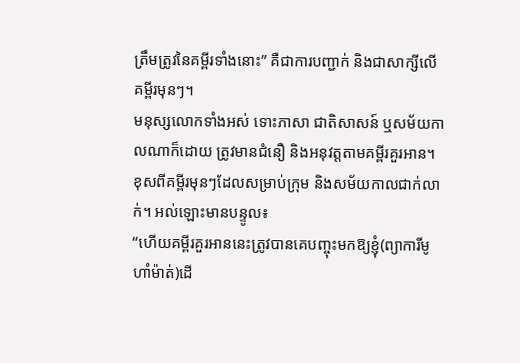ត្រឹមត្រូវនៃគម្ពីរទាំងនោះ” គឺជាការបញ្ជាក់ និងជាសាក្សីលើគម្ពីរមុនៗ។
មនុស្សលោកទាំងអស់ ទោះភាសា ជាតិសាសន៍ ឬសម័យកាលណាក៏ដោយ ត្រូវមានជំនឿ និងអនុវត្តតាមគម្ពីរគួរអាន។ ខុសពីគម្ពីរមុនៗដែលសម្រាប់ក្រុម និងសម័យកាលជាក់លាក់។ អល់ឡោះមានបន្ទូល៖
“ហើយគម្ពីរគួរអាននេះត្រូវបានគេបញ្ចុះមកឱ្យខ្ញុំ(ព្យាការីមូហាំម៉ាត់)ដើ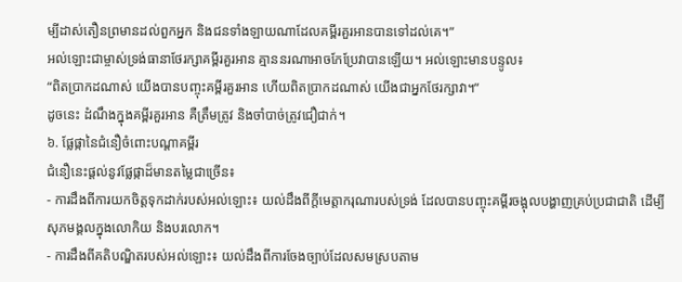ម្បីដាស់តឿនព្រមានដល់ពួកអ្នក និងជនទាំងឡាយណាដែលគម្ពីរគួរអានបានទៅដល់គេ។”
អល់ឡោះជាម្ចាស់ទ្រង់ធានាថែរក្សាគម្ពីរគួរអាន គ្មាននរណាអាចកែប្រែវាបានឡើយ។ អល់ឡោះមានបន្ទូល៖
“ពិតប្រាកដណាស់ យើងបានបញ្ចុះគម្ពីរគួរអាន ហើយពិតប្រាកដណាស់ យើងជាអ្នកថែរក្សាវា។”
ដូចនេះ ដំណឹងក្នុងគម្ពីរគួរអាន គឺត្រឹមត្រូវ និងចាំបាច់ត្រូវជឿជាក់។
៦. ផ្លែផ្កានៃជំនឿចំពោះបណ្តាគម្ពីរ
ជំនឿនេះផ្តល់នូវផ្លែផ្កាដ៏មានតម្លៃជាច្រើន៖
- ការដឹងពីការយកចិត្តទុកដាក់របស់អល់ឡោះ៖ យល់ដឹងពីក្តីមេត្តាករុណារបស់ទ្រង់ ដែលបានបញ្ចុះគម្ពីរចង្អុលបង្ហាញគ្រប់ប្រជាជាតិ ដើម្បីសុភមង្គលក្នុងលោកិយ និងបរលោក។
- ការដឹងពីគតិបណ្ឌិតរបស់អល់ឡោះ៖ យល់ដឹងពីការចែងច្បាប់ដែលសមស្របតាម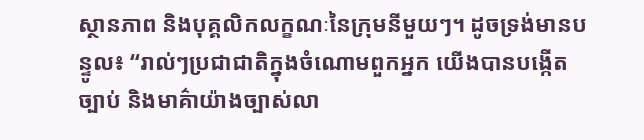ស្ថានភាព និងបុគ្គលិកលក្ខណៈនៃក្រុមនីមួយៗ។ ដូចទ្រង់មានបន្ទូល៖ “រាល់ៗប្រជាជាតិក្នុងចំណោមពួកអ្នក យើងបានបង្កើតច្បាប់ និងមាគ៌ាយ៉ាងច្បាស់លា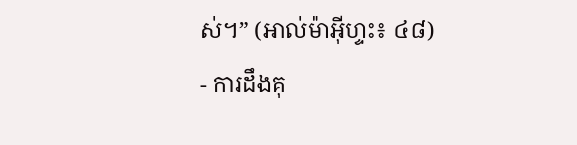ស់។” (អាល់ម៉ាអ៊ីហ្ទះ៖ ៤៨)
- ការដឹងគុ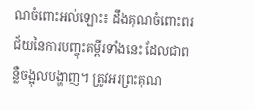ណចំពោះអល់ឡោះ៖ ដឹងគុណចំពោះពរជ័យនៃការបញ្ចុះគម្ពីរទាំងនេះ ដែលជាពន្លឺចង្អុលបង្ហាញ។ ត្រូវអរព្រះគុណ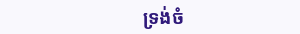ទ្រង់ចំ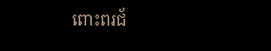ពោះពរជ័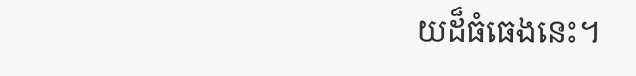យដ៏ធំធេងនេះ។